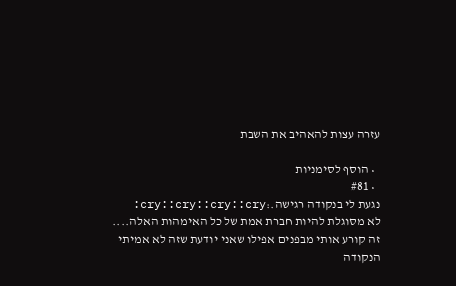עזרה עצות להאהיב את השבת

  • הוסף לסימניות
  • #81
נגעת לי בנקודה רגישה.:cry::cry::cry::cry:
לא מסוגלת להיות חברת אמת של כל האימהות האלה....
זה קורע אותי מבפנים אפילו שאני יודעת שזה לא אמיתי
הנקודה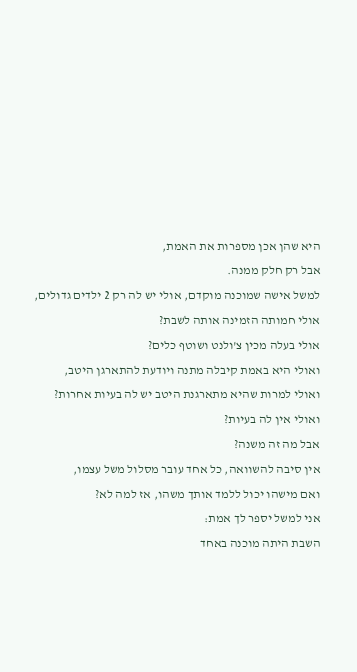היא שהן אכן מספרות את האמת,
אבל רק חלק ממנה.
למשל אישה שמוכנה מוקדם, אולי יש לה רק 2 ילדים גדולים,
אולי חמותה הזמינה אותה לשבת?
אולי בעלה מכין צ'ולנט ושוטף כלים?
ואולי היא באמת קיבלה מתנה ויודעת להתארגן היטב,
ואולי למרות שהיא מתארגנת היטב יש לה בעיות אחרות?
ואולי אין לה בעיות?
אבל מה זה משנה?
אין סיבה להשוואה, כל אחד עובר מסלול משל עצמו,
ואם מישהו יכול ללמד אותך משהו, אז למה לא?
אני למשל יספר לך אמת:
השבת היתה מוכנה באחד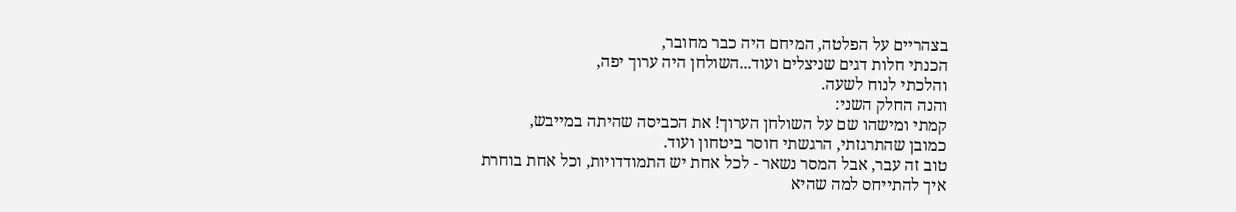בצהריים על הפלטה, המיחם היה כבר מחובר,
הכנתי חלות דגים שניצלים ועוד...השולחן היה ערוך יפה,
והלכתי לנוח לשעה.
והנה החלק השני:
קמתי ומישהו שם על השולחן הערוך! את הכביסה שהיתה במייבש,
כמובן שהתרגזתי, הרגשתי חוסר ביטחון ועוד.
טוב זה עבר, אבל המסר נשאר - לכל אחת יש התמודדויות, וכל אחת בוחרת
איך להתייחס למה שהיא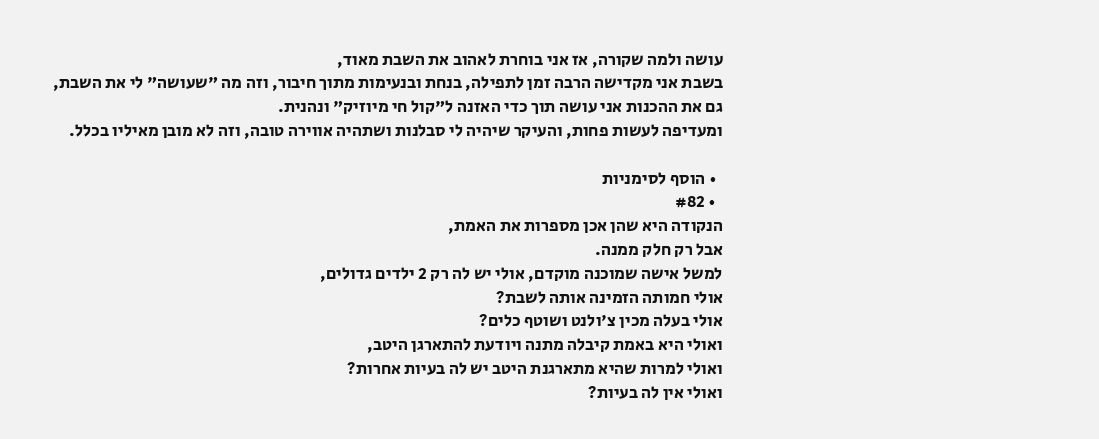עושה ולמה שקורה, אז אני בוחרת לאהוב את השבת מאוד,
בשבת אני מקדישה הרבה זמן לתפילה, בנחת ובנעימות מתוך חיבור, וזה מה "שעושה" לי את השבת,
גם את ההכנות אני עושה תוך כדי האזנה ל"קול חי מיוזיק" ונהנית.
ומעדיפה לעשות פחות, והעיקר שיהיה לי סבלנות ושתהיה אווירה טובה, וזה לא מובן מאיליו בכלל.

  • הוסף לסימניות
  • #82
הנקודה היא שהן אכן מספרות את האמת,
אבל רק חלק ממנה.
למשל אישה שמוכנה מוקדם, אולי יש לה רק 2 ילדים גדולים,
אולי חמותה הזמינה אותה לשבת?
אולי בעלה מכין צ'ולנט ושוטף כלים?
ואולי היא באמת קיבלה מתנה ויודעת להתארגן היטב,
ואולי למרות שהיא מתארגנת היטב יש לה בעיות אחרות?
ואולי אין לה בעיות?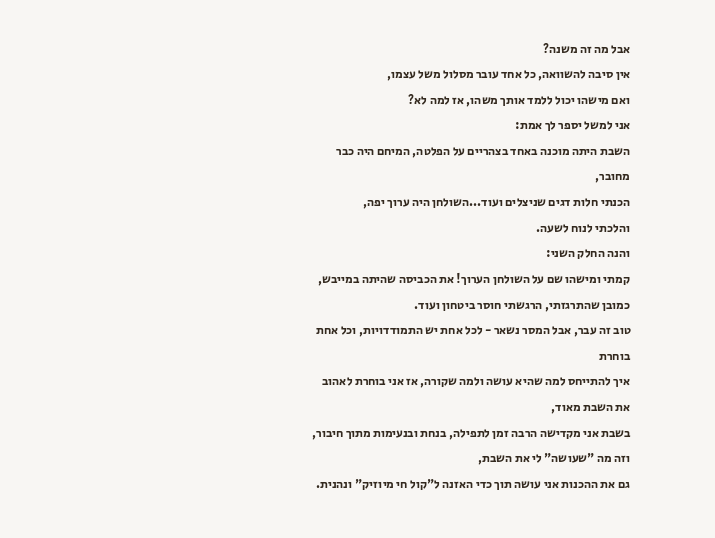אבל מה זה משנה?
אין סיבה להשוואה, כל אחד עובר מסלול משל עצמו,
ואם מישהו יכול ללמד אותך משהו, אז למה לא?
אני למשל יספר לך אמת:
השבת היתה מוכנה באחד בצהריים על הפלטה, המיחם היה כבר מחובר,
הכנתי חלות דגים שניצלים ועוד...השולחן היה ערוך יפה,
והלכתי לנוח לשעה.
והנה החלק השני:
קמתי ומישהו שם על השולחן הערוך! את הכביסה שהיתה במייבש,
כמובן שהתרגזתי, הרגשתי חוסר ביטחון ועוד.
טוב זה עבר, אבל המסר נשאר - לכל אחת יש התמודדויות, וכל אחת בוחרת
איך להתייחס למה שהיא עושה ולמה שקורה, אז אני בוחרת לאהוב את השבת מאוד,
בשבת אני מקדישה הרבה זמן לתפילה, בנחת ובנעימות מתוך חיבור, וזה מה "שעושה" לי את השבת,
גם את ההכנות אני עושה תוך כדי האזנה ל"קול חי מיוזיק" ונהנית.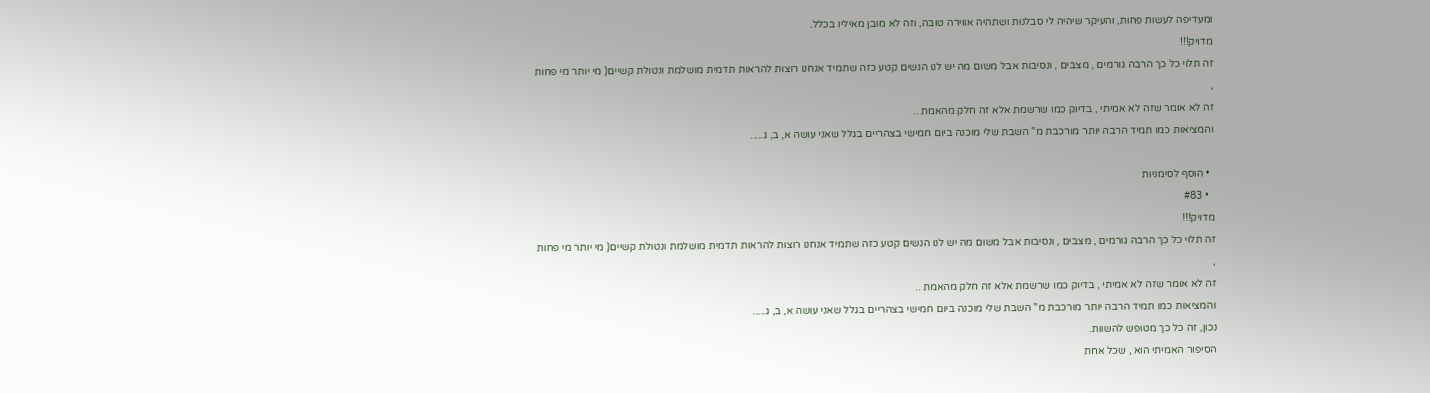ומעדיפה לעשות פחות, והעיקר שיהיה לי סבלנות ושתהיה אווירה טובה, וזה לא מובן מאיליו בכלל.
מדויק!!!
זה תלוי כל כך הרבה גורמים , מצבים , ונסיבות אבל משום מה יש לנו הנשים קטע כזה שתמיד אנחנו רוצות להראות תדמית מושלמת ונטולת קשיים( מי יותר מי פחות ,
זה לא אומר שזה לא אמיתי , בדיוק כמו שרשמת אלא זה חלק מהאמת ..
והמציאות כמו תמיד הרבה יותר מורכבת מ" השבת שלי מוכנה ביום חמישי בצהריים בגלל שאני עושה א, ב, ג.....

  • הוסף לסימניות
  • #83
מדויק!!!
זה תלוי כל כך הרבה גורמים , מצבים , ונסיבות אבל משום מה יש לנו הנשים קטע כזה שתמיד אנחנו רוצות להראות תדמית מושלמת ונטולת קשיים( מי יותר מי פחות ,
זה לא אומר שזה לא אמיתי , בדיוק כמו שרשמת אלא זה חלק מהאמת ..
והמציאות כמו תמיד הרבה יותר מורכבת מ" השבת שלי מוכנה ביום חמישי בצהריים בגלל שאני עושה א, ב, ג.....
נכון, זה כל כך מטופש להשוות.
הסיפור האמיתי הוא , שכל אחת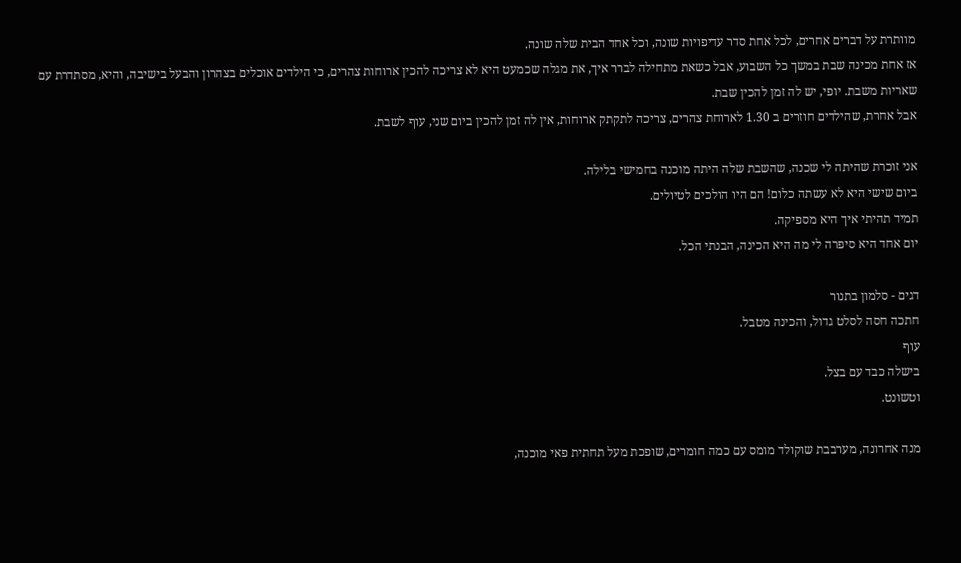מוותרת על דברים אחרים, לכל אחת סדר עדיפויות שונה, וכל אחד הבית שלה שונה.
אז אחת מכינה שבת במשך כל השבוע, אבל כשאת מתחילה לברר איך, את מגלה שכמעט היא לא צריכה להכין ארוחות צהרים, כי הילדים אוכלים בצהרון והבעל בישיבה, והיא, מסתדרת עם שאריות משבת. יופי, יש לה זמן להכין שבת.
אבל אחרת, שהילדים חוזרים ב 1.30 לארוחת צהרים, צריכה לתקתק ארוחות, אין לה זמן להכין ביום שני, עוף לשבת.

אני זוכרת שהיתה לי שכנה, שהשבת שלה היתה מוכנה בחמישי בלילה.
ביום שישי היא לא עשתה כלום! הם היו הולכים לטיולים.
תמיד תהיתי איך היא מספיקה.
יום אחד היא סיפרה לי מה היא הכינה, הבנתי הכל.

דגים - סלמון בתנור
חתכה חסה לסלט גדול, והכינה מטבל.
עוף
בישלה כבד עם בצל.
וטשונט.

מנה אחרונה, מערבבת שוקולד מומס עם כמה חומרים, שופכת מעל תחתית פאי מוכנה,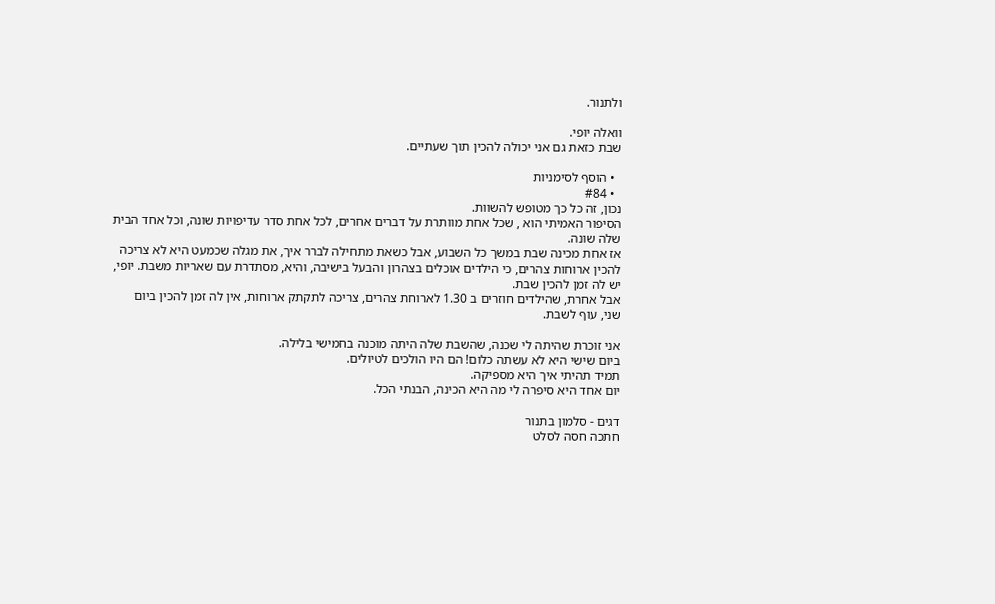ולתנור.

וואלה יופי.
שבת כזאת גם אני יכולה להכין תוך שעתיים.

  • הוסף לסימניות
  • #84
נכון, זה כל כך מטופש להשוות.
הסיפור האמיתי הוא , שכל אחת מוותרת על דברים אחרים, לכל אחת סדר עדיפויות שונה, וכל אחד הבית שלה שונה.
אז אחת מכינה שבת במשך כל השבוע, אבל כשאת מתחילה לברר איך, את מגלה שכמעט היא לא צריכה להכין ארוחות צהרים, כי הילדים אוכלים בצהרון והבעל בישיבה, והיא, מסתדרת עם שאריות משבת. יופי, יש לה זמן להכין שבת.
אבל אחרת, שהילדים חוזרים ב 1.30 לארוחת צהרים, צריכה לתקתק ארוחות, אין לה זמן להכין ביום שני, עוף לשבת.

אני זוכרת שהיתה לי שכנה, שהשבת שלה היתה מוכנה בחמישי בלילה.
ביום שישי היא לא עשתה כלום! הם היו הולכים לטיולים.
תמיד תהיתי איך היא מספיקה.
יום אחד היא סיפרה לי מה היא הכינה, הבנתי הכל.

דגים - סלמון בתנור
חתכה חסה לסלט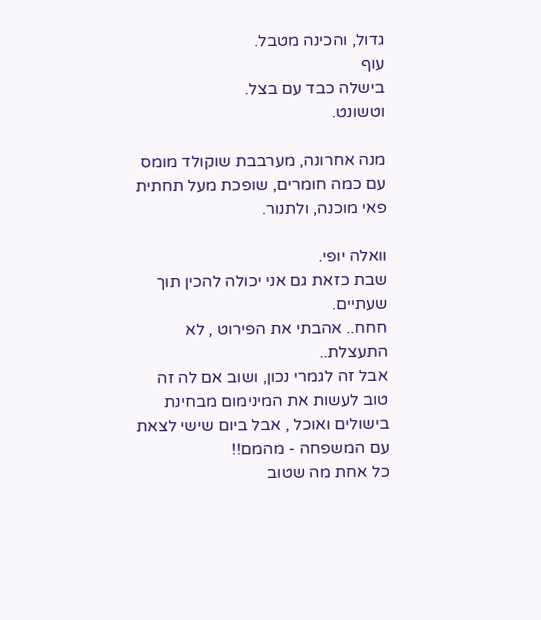גדול, והכינה מטבל.
עוף
בישלה כבד עם בצל.
וטשונט.

מנה אחרונה, מערבבת שוקולד מומס עם כמה חומרים, שופכת מעל תחתית פאי מוכנה, ולתנור.

וואלה יופי.
שבת כזאת גם אני יכולה להכין תוך שעתיים.
חחח.. אהבתי את הפירוט , לא התעצלת..
אבל זה לגמרי נכון, ושוב אם לה זה טוב לעשות את המינימום מבחינת בישולים ואוכל , אבל ביום שישי לצאת עם המשפחה - מהמם!!
כל אחת מה שטוב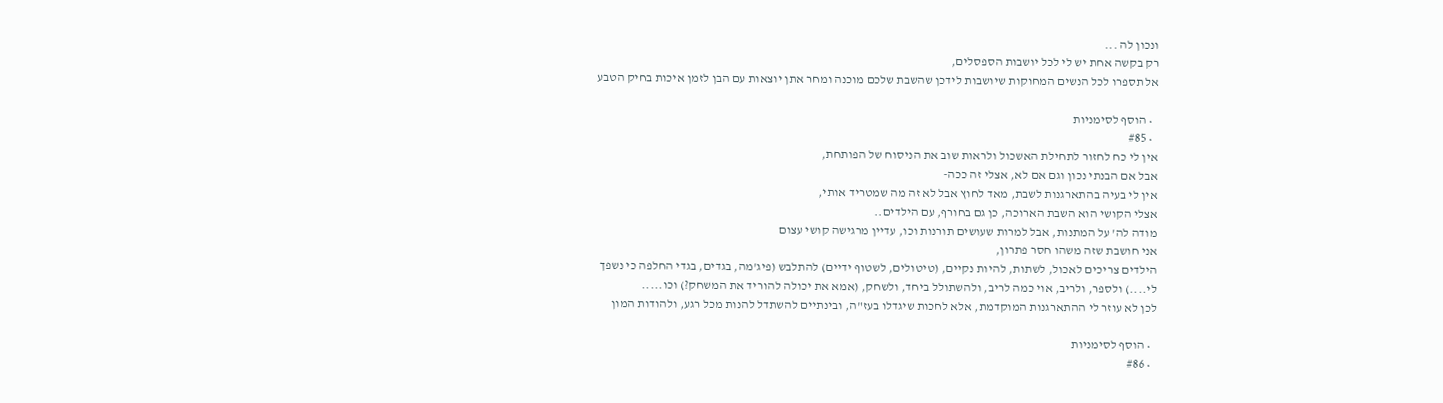ונכון לה ...
רק בקשה אחת יש לי לכל יושבות הספסלים,
אל תספרו לכל הנשים המחוקות שיושבות לידכן שהשבת שלכם מוכנה ומחר אתן יוצאות עם הבן לזמן איכות בחיק הטבע

  • הוסף לסימניות
  • #85
אין לי כח לחזור לתחילת האשכול ולראות שוב את הניסוח של הפותחת,
אבל אם הבנתי נכון וגם אם לא, אצלי זה ככה-
אין לי בעיה בהתארגנות לשבת, מאד לחוץ אבל לא זה מה שמטריד אותי,
אצלי הקושי הוא השבת הארוכה, כן גם בחורף, עם הילדים..
מודה לה' על המתנות, אבל למרות שעושים תורנות וכו, עדיין מרגישה קושי עצום
אני חושבת שזה משהו חסר פתרון,
הילדים צריכים לאכול, לשתות, להיות נקיים, (טיטולים, לשטוף ידיים) להתלבש (פיג'מה, בגדים, בגדי החלפה כי נשפך לי....) ולספר, ולריב, אוי כמה לריב, ולהשתולל ביחד, ולשחק, (אמא את יכולה להוריד את המשחק?) וכו.....
לכן לא עוזר לי ההתארגנות המוקדמת, אלא לחכות שיגדלו בעז"ה, ובינתיים להשתדל להנות מכל רגע, ולהודות המון

  • הוסף לסימניות
  • #86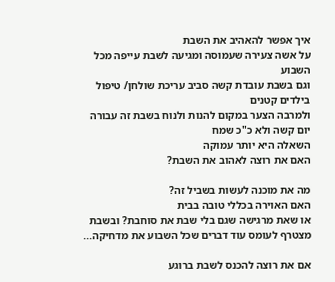איך אפשר להאהיב את השבת
על אשה צעירה שעמוסה ומגיעה לשבת עייפה מכל השבוע
וגם בשבת עובדת קשה סביב עריכת שולחן/ טיפול בילדים קטנים
ולמרבה הצער במקום להנות ולנוח בשבת זה עבורה יום קשה ולא כ"כ שמח
השאלה היא יותר עמוקה
האם את רוצה לאהוב את השבת?

מה את מוכנה לעשות בשביל זה?
האם האוירה בכללי טובה בבית
או שאת מרגישה שגם בלי שבת את סוחבת? ובשבת מצטרף לעומס עוד דברים שכל השבוע את מדחיקה...

אם את רוצה להכנס לשבת ברוגע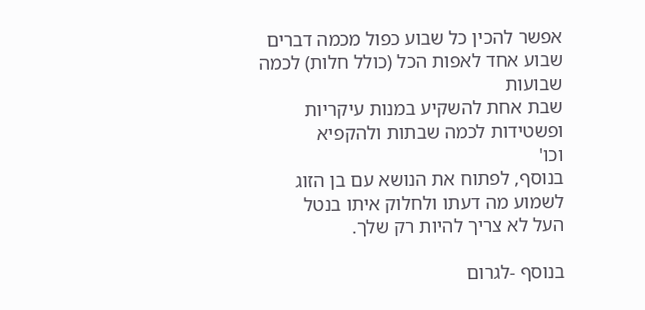אפשר להכין כל שבוע כפול מכמה דברים
שבוע אחד לאפות הכל (כולל חלות) לכמה שבועות
שבת אחת להשקיע במנות עיקריות ופשטידות לכמה שבתות ולהקפיא
וכו'
בנוסף, לפתוח את הנושא עם בן הזוג
לשמוע מה דעתו ולחלוק איתו בנטל
העל לא צריך להיות רק שלך.

בנוסף -לגרום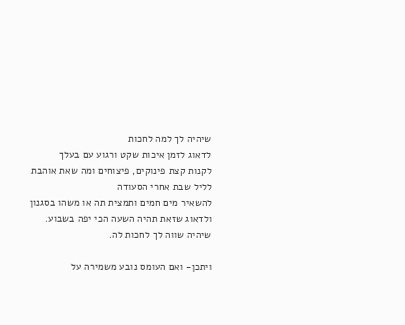שיהיה לך למה לחכות
לדאוג לזמן איכות שקט ורגוע עם בעלך
לקנות קצת פינוקים, פיצוחים ומה שאת אוהבת לליל שבת אחרי הסעודה
להשאיר מים חמים ותמצית תה או משהו בסגנון
ולדאוג שזאת תהיה השעה הכי יפה בשבוע. שיהיה שווה לך לחכות לה.

ויתכן- ואם העומס נובע משמירה על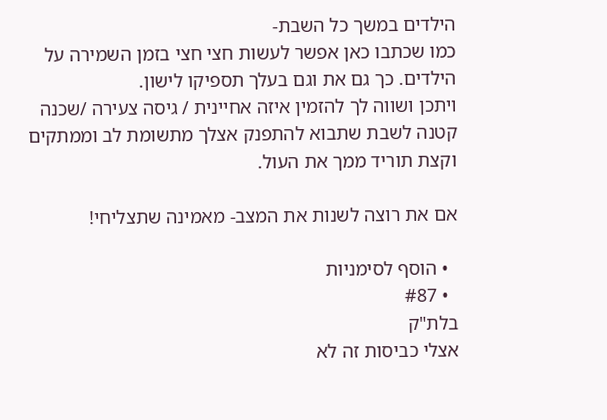הילדים במשך כל השבת-
כמו שכתבו כאן אפשר לעשות חצי חצי בזמן השמירה על הילדים. כך גם את וגם בעלך תספיקו לישון.
ויתכן ושווה לך להזמין איזה אחיינית / גיסה צעירה /שכנה קטנה לשבת שתבוא להתפנק אצלך מתשומת לב וממתקים וקצת תוריד ממך את העול.

אם את רוצה לשנות את המצב- מאמינה שתצליחי!

  • הוסף לסימניות
  • #87
בלת"ק
אצלי כביסות זה לא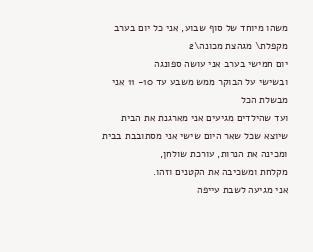משהו מיוחד של סוף שבוע, אני כל יום בערב מקפלת\ מגהצת מכונה\2
יום חמישי בערב אני עושה ספונגה
ובשישי על הבוקר ממש משבע עד 10- 11 אני מבשלת הכל
ועד שהילדים מגיעים אני מארגנת את הבית
שיוצא שכל שאר היום שישי אני מסתובבת בבית ומכינה את הנרות, עורכת שולחן,
מקלחת ומשכיבה את הקטנים וזהו.
אני מגיעה לשבת עייפה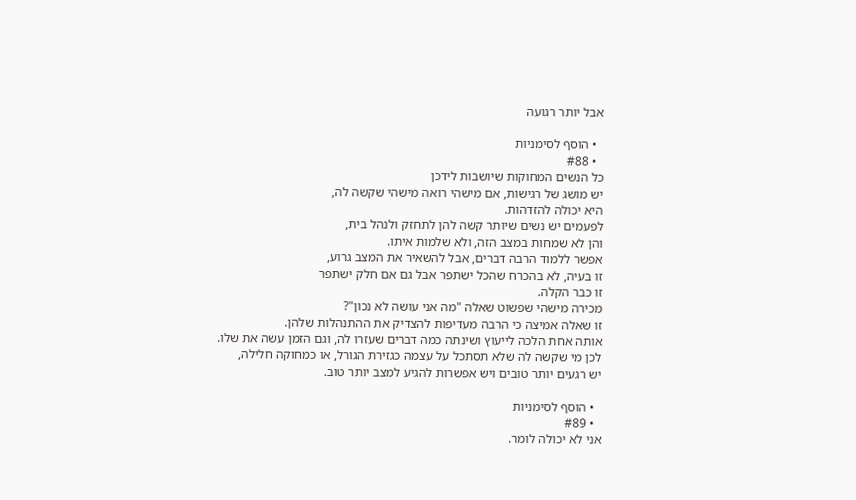אבל יותר רגועה

  • הוסף לסימניות
  • #88
כל הנשים המחוקות שיושבות לידכן
יש מושג של רגישות, אם מישהי רואה מישהי שקשה לה,
היא יכולה להזדהות.
לפעמים יש נשים שיותר קשה להן לתחזק ולנהל בית,
והן לא שמחות במצב הזה, ולא שלמות איתו.
אפשר ללמוד הרבה דברים, אבל להשאיר את המצב גרוע,
זו בעיה, לא בהכרח שהכל ישתפר אבל גם אם חלק ישתפר
זו כבר הקלה.
מכירה מישהי שפשוט שאלה "מה אני עושה לא נכון"?
זו שאלה אמיצה כי הרבה מעדיפות להצדיק את ההתנהלות שלהן.
אותה אחת הלכה לייעוץ ושינתה כמה דברים שעזרו לה, וגם הזמן עשה את שלו.
לכן מי שקשה לה שלא תסתכל על עצמה כגזירת הגורל, או כמחוקה חלילה,
יש רגעים יותר טובים ויש אפשרות להגיע למצב יותר טוב.

  • הוסף לסימניות
  • #89
אני לא יכולה לומר.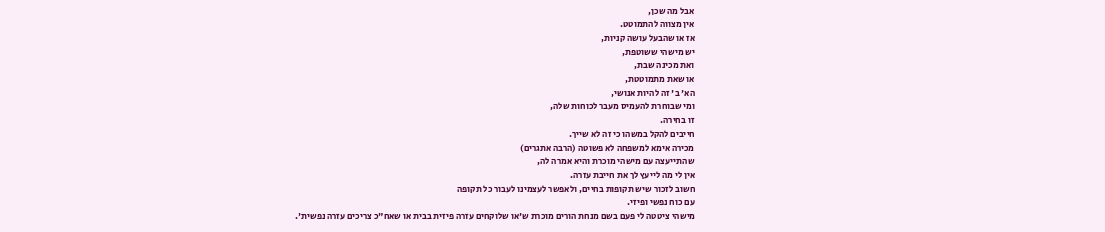אבל מה שכן,
אין מצווה להתמוטט.
אז או שהבעל עושה קניות,
יש מישהי ששוטפת,
ואת מכינה שבת,
או שאת מתמוטטת,
הא' ב' זה להיות אנושי,
ומי שבוחרת להעמיס מעבר לכוחות שלה,
זו בחירה.
חייבים להקל במשהו כי זה לא שייך.
מכירה אימא למשפחה לא פשוטה (הרבה אתגרים)
שהתייעצה עם מישהי מוכרת והיא אמרה לה,
אין לי מה לייעץ לך את חייבת עזרה.
חשוב לזכור שיש תקופות בחיים, ולאפשר לעצמינו לעבור כל תקופה
עם כוח נפשי ופיזי.
מישהי ציטטה לי פעם בשם מנחת הורים מוכרת ש'או שלוקחים עזרה פיזית בבית או שאח"כ צריכים עזרה נפשית'.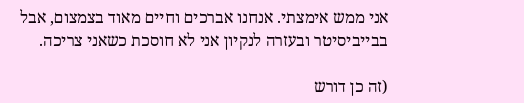אני ממש אימצתי. אנחנו אברכים וחיים מאוד בצמצום, אבל בבייביסיטר ובעזרה לנקיון אני לא חוסכת כשאני צריכה.

(זה כן דורש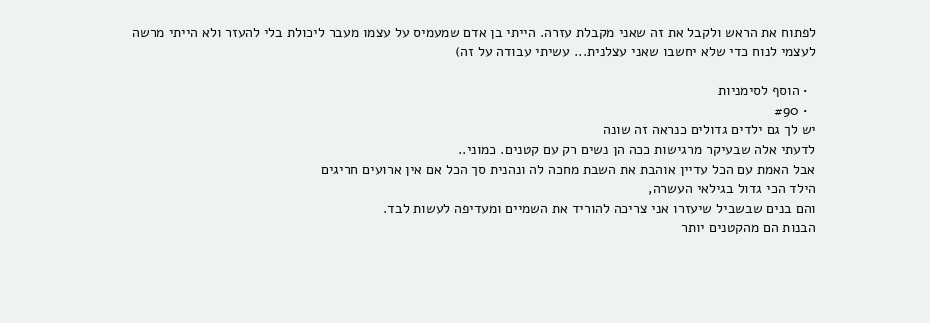לפתוח את הראש ולקבל את זה שאני מקבלת עזרה. הייתי בן אדם שמעמיס על עצמו מעבר ליכולת בלי להעזר ולא הייתי מרשה לעצמי לנוח כדי שלא יחשבו שאני עצלנית... עשיתי עבודה על זה)

  • הוסף לסימניות
  • #90
יש לך גם ילדים גדולים כנראה זה שונה
לדעתי אלה שבעיקר מרגישות ככה הן נשים רק עם קטנים. כמוני..
אבל האמת עם הכל עדיין אוהבת את השבת מחכה לה ונהנית סך הכל אם אין ארועים חריגים
הילד הכי גדול בגילאי העשרה,
והם בנים שבשביל שיעזרו אני צריכה להוריד את השמיים ומעדיפה לעשות לבד.
הבנות הם מהקטנים יותר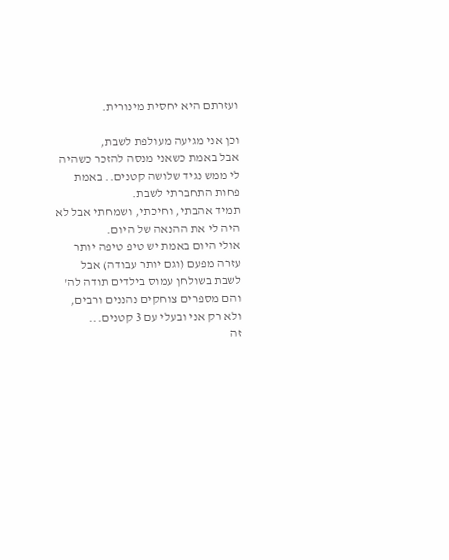ועזרתם היא יחסית מינורית.

וכן אני מגיעה מעולפת לשבת,
אבל באמת כשאני מנסה להזכר כשהיה לי ממש נגיד שלושה קטנים.. באמת פחות התחברתי לשבת.
תמיד אהבתי, וחיכתי, ושמחתי אבל לא היה לי את ההנאה של היום.
אולי היום באמת יש טיפ טיפה יותר עזרה מפעם (וגם יותר עבודה) אבל לשבת בשולחן עמוס בילדים תודה לה'
והם מספרים צוחקים נהננים ורבים, ולא רק אני ובעלי עם 3 קטנים...
זה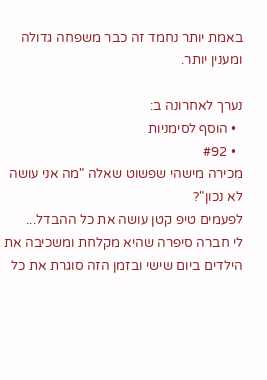באמת יותר נחמד זה כבר משפחה גדולה ומענין יותר.

נערך לאחרונה ב:
  • הוסף לסימניות
  • #92
מכירה מישהי שפשוט שאלה "מה אני עושה לא נכון"?
לפעמים טיפ קטן עושה את כל ההבדל...
לי חברה סיפרה שהיא מקלחת ומשכיבה את הילדים ביום שישי ובזמן הזה סוגרת את כל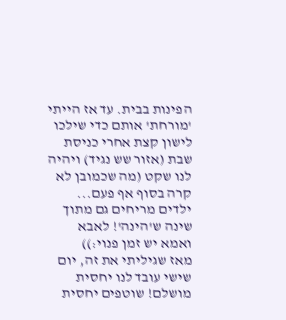הפינות בבית. עד אז הייתי 'מורחת' אותם כדי שילכו לישון קצת אחרי כניסת שבת (אזור שש נגיד) ויהיה לנו שקט (מה שכמובן לא קרה בסוף אף פעם... ילדים מריחים גם מתוך שינה ש'הינה'! לאבא ואמא יש זמן פנוי:))
מאז שגיליתי את זה, יום שישי עובד לנו יחסית מושלם! שוטפים יחסית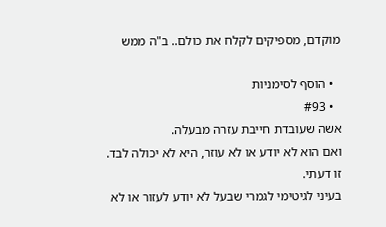מוקדם, מספיקים לקלח את כולם.. ב"ה ממש

  • הוסף לסימניות
  • #93
אשה שעובדת חייבת עזרה מבעלה.
ואם הוא לא יודע או לא עוזר, היא לא יכולה לבד.
זו דעתי.
בעיני לגיטימי לגמרי שבעל לא יודע לעזור או לא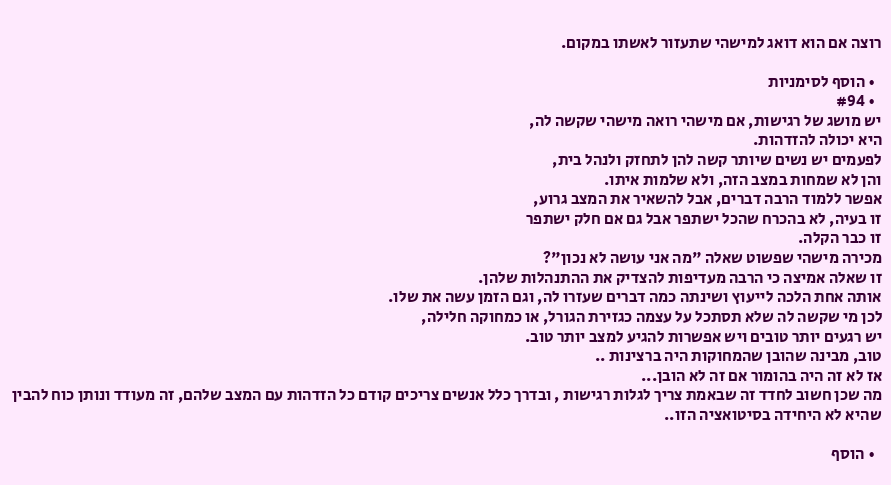רוצה אם הוא דואג למישהי שתעזור לאשתו במקום.

  • הוסף לסימניות
  • #94
יש מושג של רגישות, אם מישהי רואה מישהי שקשה לה,
היא יכולה להזדהות.
לפעמים יש נשים שיותר קשה להן לתחזק ולנהל בית,
והן לא שמחות במצב הזה, ולא שלמות איתו.
אפשר ללמוד הרבה דברים, אבל להשאיר את המצב גרוע,
זו בעיה, לא בהכרח שהכל ישתפר אבל גם אם חלק ישתפר
זו כבר הקלה.
מכירה מישהי שפשוט שאלה "מה אני עושה לא נכון"?
זו שאלה אמיצה כי הרבה מעדיפות להצדיק את ההתנהלות שלהן.
אותה אחת הלכה לייעוץ ושינתה כמה דברים שעזרו לה, וגם הזמן עשה את שלו.
לכן מי שקשה לה שלא תסתכל על עצמה כגזירת הגורל, או כמחוקה חלילה,
יש רגעים יותר טובים ויש אפשרות להגיע למצב יותר טוב.
טוב, מבינה שהובן שהמחוקות היה ברצינות ..
אז לא זה היה בהומור אם זה לא הובן...
מה שכן חשוב לחדד זה שבאמת צריך לגלות רגישות , ובדרך כלל אנשים צריכים קודם כל הזדהות עם המצב שלהם, זה מעודד ונותן כוח להבין שהיא לא היחידה בסיטואציה הזו..

  • הוסף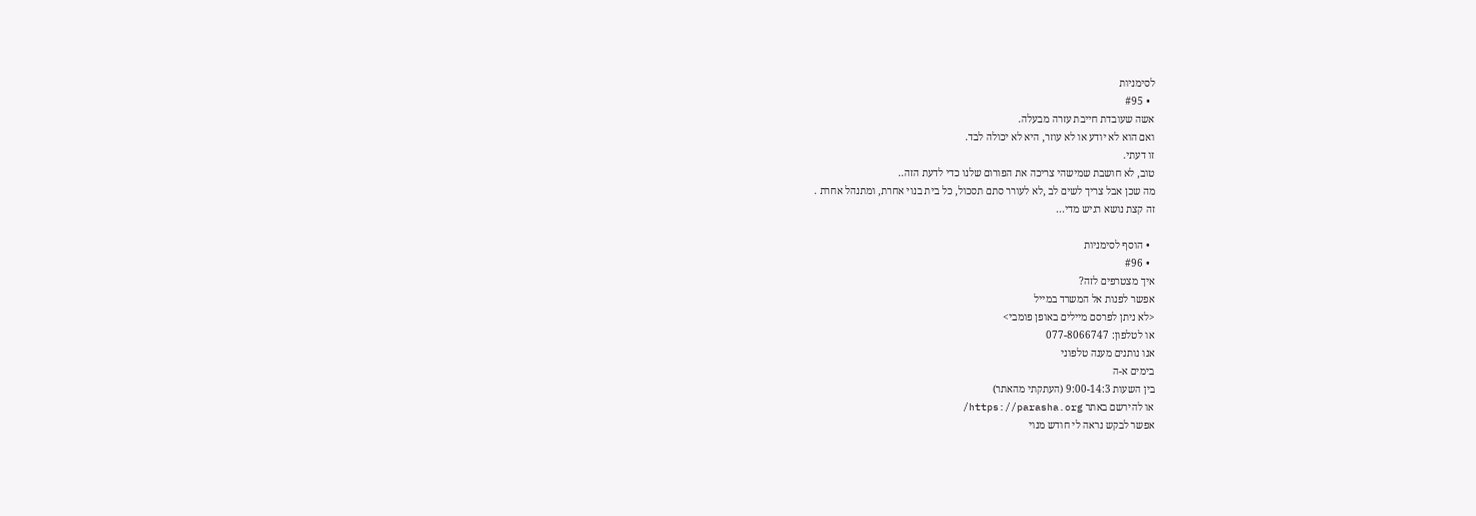לסימניות
  • #95
אשה שעובדת חייבת עזרה מבעלה.
ואם הוא לא יודע או לא עוזר, היא לא יכולה לבד.
זו דעתי.
טוב, לא חושבת שמישהי צריכה את הפורום שלנו כדי לדעת הזה..
מה שכן אבל צריך לשים לב ,לא לעורר סתם תסכול, כל בית בנוי אחרת, ומתנהל אחרת .
זה קצת נושא רגיש מדי...

  • הוסף לסימניות
  • #96
איך מצטרפים לזה?
אפשר לפנות אל המשרד במייל
<לא ניתן לפרסם מיילים באופן פומבי>
או לטלפון: 077-8066747
אנו נותנים מענה טלפוני
בימים א-ה
בין השעות 9:00-14:3 (העתקתי מהאתר)
או להירשם באתר https://parasha.org/
אפשר לבקש נראה לי חודש מנוי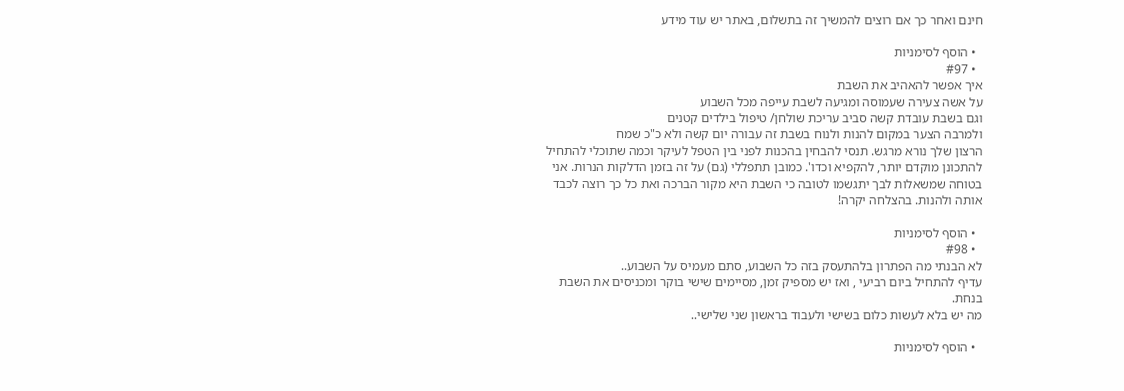חינם ואחר כך אם רוצים להמשיך זה בתשלום, באתר יש עוד מידע

  • הוסף לסימניות
  • #97
איך אפשר להאהיב את השבת
על אשה צעירה שעמוסה ומגיעה לשבת עייפה מכל השבוע
וגם בשבת עובדת קשה סביב עריכת שולחן/ טיפול בילדים קטנים
ולמרבה הצער במקום להנות ולנוח בשבת זה עבורה יום קשה ולא כ"כ שמח
הרצון שלך נורא מרגש. תנסי להבחין בהכנות לפני בין הטפל לעיקר וכמה שתוכלי להתחיל להתכונן מוקדם יותר, להקפיא וכדו'. כמובן תתפללי (גם) על זה בזמן הדלקות הנרות. אני בטוחה שמשאלות לבך יתגשמו לטובה כי השבת היא מקור הברכה ואת כל כך רוצה לכבד אותה ולהנות. בהצלחה יקרה!

  • הוסף לסימניות
  • #98
לא הבנתי מה הפתרון בלהתעסק בזה כל השבוע, סתם מעמיס על השבוע..
עדיף להתחיל ביום רביעי , ואז יש מספיק זמן, מסיימים שישי בוקר ומכניסים את השבת בנחת.
מה יש בלא לעשות כלום בשישי ולעבוד בראשון שני שלישי..

  • הוסף לסימניות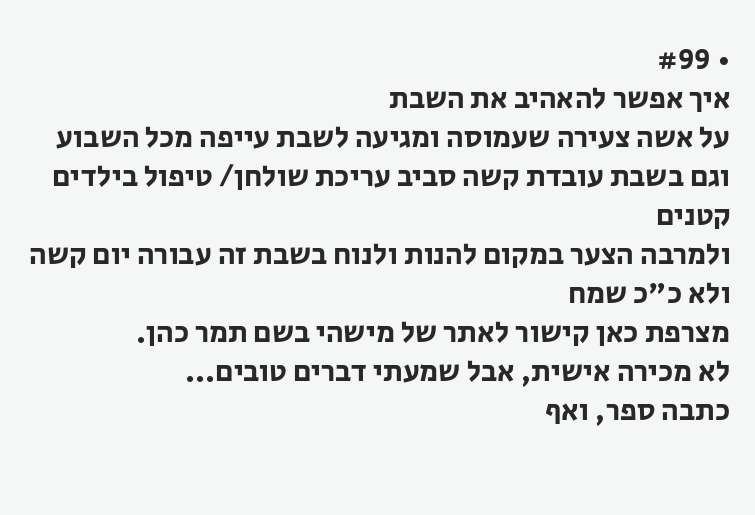• #99
איך אפשר להאהיב את השבת
על אשה צעירה שעמוסה ומגיעה לשבת עייפה מכל השבוע
וגם בשבת עובדת קשה סביב עריכת שולחן/ טיפול בילדים קטנים
ולמרבה הצער במקום להנות ולנוח בשבת זה עבורה יום קשה ולא כ"כ שמח
מצרפת כאן קישור לאתר של מישהי בשם תמר כהן.
לא מכירה אישית, אבל שמעתי דברים טובים...
כתבה ספר, ואף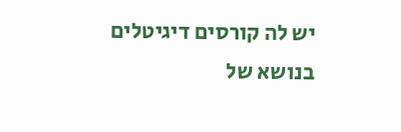יש לה קורסים דיגיטלים בנושא של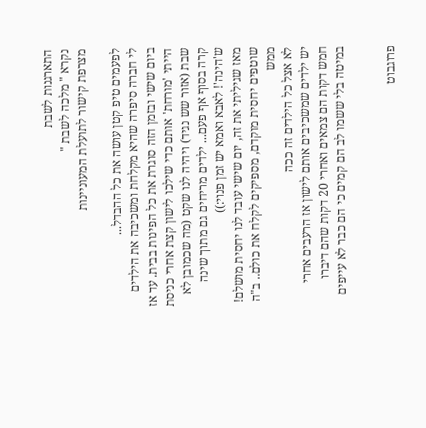התארגנות לשבת
נקרא " מלכה לשבת "
מצרפת קישור לתועלת המעוניינות

לפעמים טיפ קטן עושה את כל ההבדל...
לי חברה סיפרה שהיא מקלחת ומשכיבה את הילדים ביום שישי ובזמן הזה סוגרת את כל הפינות בבית. עד אז הייתי 'מורחת' אותם כדי שילכו לישון קצת אחרי כניסת שבת (אזור שש נגיד) ויהיה לנו שקט (מה שכמובן לא קרה בסוף אף פעם... ילדים מריחים גם מתוך שינה ש'הינה'! לאבא ואמא יש זמן פנוי:))
מאז שגיליתי את זה, יום שישי עובד לנו יחסית מושלם! שוטפים יחסית מוקדם, מספיקים לקלח את כולם.. ב"ה ממש
לא אצל כל הילדים זה ככה
יש ילדים שמשכיבים אותם לישון אז הרעבים אחרי חמש דקות הם צמאים ואחרי 20 דקות שהם דיברו במיטה בלי ששמו לב הם קמים כי הם כבר לא עייפים


פרוגבוט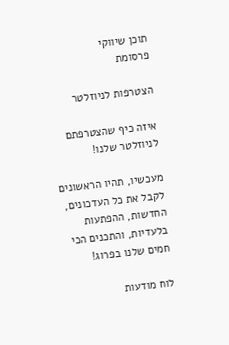תוכן שיווקי
פרסומת

הצטרפות לניוזלטר

איזה כיף שהצטרפתם לניוזלטר שלנו!

מעכשיו, תהיו הראשונים לקבל את כל העדכונים, החדשות, ההפתעות בלעדיות, והתכנים הכי חמים שלנו בפרוג!

לוח מודעות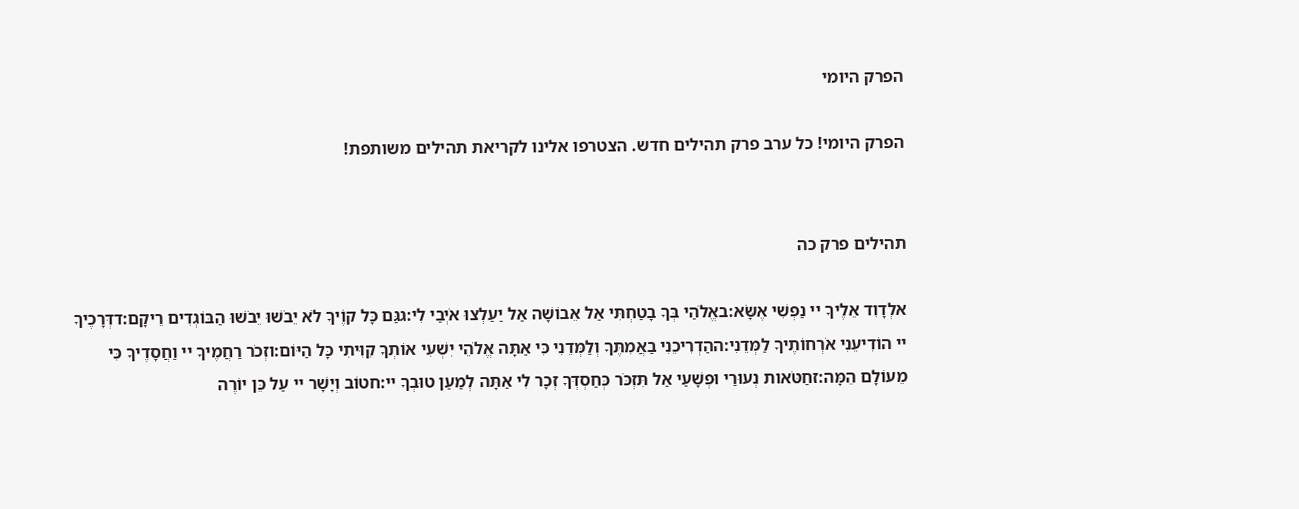הפרק היומי

הפרק היומי! כל ערב פרק תהילים חדש. הצטרפו אלינו לקריאת תהילים משותפת!


תהילים פרק כה

אלְדָוִד אֵלֶיךָ יי נַפְשִׁי אֶשָּׂא:באֱלֹהַי בְּךָ בָטַחְתִּי אַל אֵבוֹשָׁה אַל יַעַלְצוּ אֹיְבַי לִי:גגַּם כָּל קוֶֹיךָ לֹא יֵבֹשׁוּ יֵבֹשׁוּ הַבּוֹגְדִים רֵיקָם:דדְּרָכֶיךָ יי הוֹדִיעֵנִי אֹרְחוֹתֶיךָ לַמְּדֵנִי:ההַדְרִיכֵנִי בַאֲמִתֶּךָ וְלַמְּדֵנִי כִּי אַתָּה אֱלֹהֵי יִשְׁעִי אוֹתְךָ קִוִּיתִי כָּל הַיּוֹם:וזְכֹר רַחֲמֶיךָ יי וַחֲסָדֶיךָ כִּי מֵעוֹלָם הֵמָּה:זחַטֹּאות נְעוּרַי וּפְשָׁעַי אַל תִּזְכֹּר כְּחַסְדְּךָ זְכָר לִי אַתָּה לְמַעַן טוּבְךָ יי:חטוֹב וְיָשָׁר יי עַל כֵּן יוֹרֶה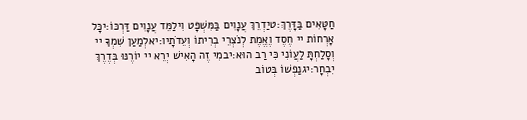חַטָּאִים בַּדָּרֶךְ:טיַדְרֵךְ עֲנָוִים בַּמִּשְׁפָּט וִילַמֵּד עֲנָוִים דַּרְכּוֹ:יכָּל אָרְחוֹת יי חֶסֶד וֶאֱמֶת לְנֹצְרֵי בְרִיתוֹ וְעֵדֹתָיו:יאלְמַעַן שִׁמְךָ יי וְסָלַחְתָּ לַעֲוֹנִי כִּי רַב הוּא:יבמִי זֶה הָאִישׁ יְרֵא יי יוֹרֶנּוּ בְּדֶרֶךְ יִבְחָר:יגנַפְשׁוֹ בְּטוֹב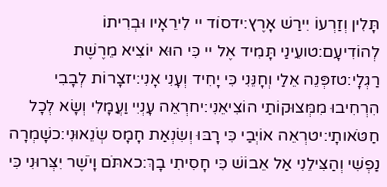תָּלִין וְזַרְעוֹ יִירַשׁ אָרֶץ:ידסוֹד יי לִירֵאָיו וּבְרִיתוֹ לְהוֹדִיעָם:טועֵינַי תָּמִיד אֶל יי כִּי הוּא יוֹצִיא מֵרֶשֶׁת רַגְלָי:טזפְּנֵה אֵלַי וְחָנֵּנִי כִּי יָחִיד וְעָנִי אָנִי:יזצָרוֹת לְבָבִי הִרְחִיבוּ מִמְּצוּקוֹתַי הוֹצִיאֵנִי:יחרְאֵה עָנְיִי וַעֲמָלִי וְשָׂא לְכָל חַטֹּאותָי:יטרְאֵה אוֹיְבַי כִּי רָבּוּ וְשִׂנְאַת חָמָס שְׂנֵאוּנִי:כשָׁמְרָה נַפְשִׁי וְהַצִּילֵנִי אַל אֵבוֹשׁ כִּי חָסִיתִי בָךְ:כאתֹּם וָיֹשֶׁר יִצְּרוּנִי כִּי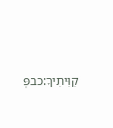קִוִּיתִיךָ:כבפְּ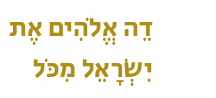דֵה אֱלֹהִים אֶת יִשְׂרָאֵל מִכֹּל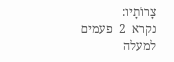צָרוֹתָיו:
נקרא  2  פעמים
למעלה